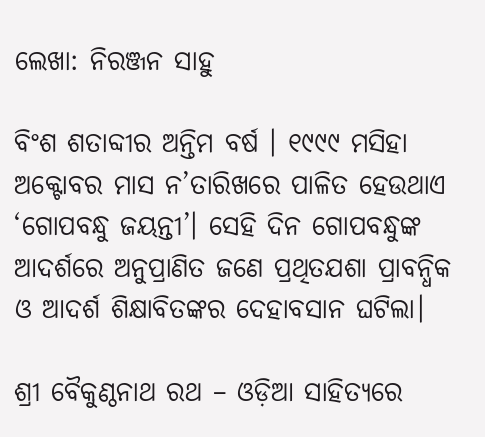ଲେଖା: ନିରଞ୍ଜନ ସାହୁ

ବିଂଶ ଶତାବ୍ଦୀର ଅନ୍ତିମ ବର୍ଷ । ୧୯୯୯ ମସିହା ଅକ୍ଟୋବର ମାସ ନ’ତାରିଖରେ ପାଳିତ ହେଉଥାଏ ‘ଗୋପବନ୍ଧୁ ଜୟନ୍ତୀ’। ସେହି ଦିନ ଗୋପବନ୍ଧୁଙ୍କ ଆଦର୍ଶରେ ଅନୁପ୍ରାଣିତ ଜଣେ ପ୍ରଥିତଯଶା ପ୍ରାବନ୍ଧିକ ଓ ଆଦର୍ଶ ଶିକ୍ଷାବିତଙ୍କର ଦେହାବସାନ ଘଟିଲା।

ଶ୍ରୀ ବୈକୁଣ୍ଠନାଥ ରଥ – ଓଡ଼ିଆ ସାହିତ୍ୟରେ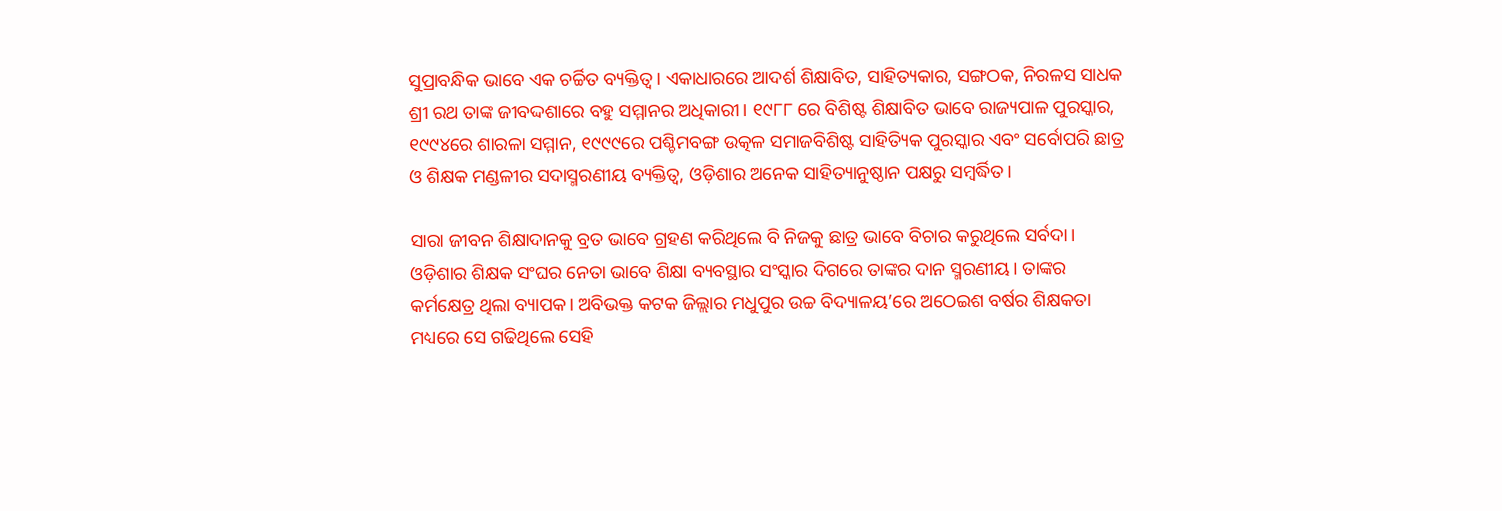ସୁପ୍ରାବନ୍ଧିକ ଭାବେ ଏକ ଚର୍ଚ୍ଚିତ ବ୍ୟକ୍ତିତ୍ଵ । ଏକାଧାରରେ ଆଦର୍ଶ ଶିକ୍ଷାବିତ, ସାହିତ୍ୟକାର, ସଙ୍ଗଠକ, ନିରଳସ ସାଧକ ଶ୍ରୀ ରଥ ତାଙ୍କ ଜୀବଦ୍ଦଶାରେ ବହୁ ସମ୍ମାନର ଅଧିକାରୀ। ୧୯୮୮ ରେ ବିଶିଷ୍ଟ ଶିକ୍ଷାବିତ ଭାବେ ରାଜ୍ୟପାଳ ପୁରସ୍କାର, ୧୯୯୪ରେ ଶାରଳା ସମ୍ମାନ, ୧୯୯୯ରେ ପଶ୍ଚିମବଙ୍ଗ ଉତ୍କଳ ସମାଜବିଶିଷ୍ଟ ସାହିତ୍ୟିକ ପୁରସ୍କାର ଏବଂ ସର୍ବୋପରି ଛାତ୍ର ଓ ଶିକ୍ଷକ ମଣ୍ଡଳୀର ସଦାସ୍ମରଣୀୟ ବ୍ୟକ୍ତିତ୍ଵ, ଓଡ଼ିଶାର ଅନେକ ସାହିତ୍ୟାନୁଷ୍ଠାନ ପକ୍ଷରୁ ସମ୍ବର୍ଦ୍ଧିତ।

ସାରା ଜୀବନ ଶିକ୍ଷାଦାନକୁ ବ୍ରତ ଭାବେ ଗ୍ରହଣ କରିଥିଲେ ବି ନିଜକୁ ଛାତ୍ର ଭାବେ ବିଚାର କରୁଥିଲେ ସର୍ବଦା। ଓଡ଼ିଶାର ଶିକ୍ଷକ ସଂଘର ନେତା ଭାବେ ଶିକ୍ଷା ବ୍ୟବସ୍ଥାର ସଂସ୍କାର ଦିଗରେ ତାଙ୍କର ଦାନ ସ୍ମରଣୀୟ। ତାଙ୍କର କର୍ମକ୍ଷେତ୍ର ଥିଲା ବ୍ୟାପକ। ଅବିଭକ୍ତ କଟକ ଜିଲ୍ଲାର ମଧୁପୁର ଉଚ୍ଚ ବିଦ୍ୟାଳୟ’ରେ ଅଠେଇଶ ବର୍ଷର ଶିକ୍ଷକତା ମଧ୍ୟରେ ସେ ଗଢିଥିଲେ ସେହି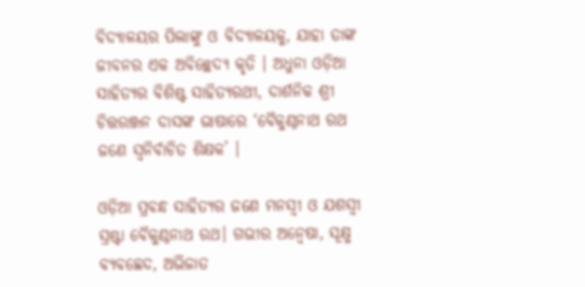ବିଦ୍ୟାଳୟର ପିଲାଙ୍କୁ ଓ ବିଦ୍ୟାଳୟକୁ, ଯାହା ତାଙ୍କ ଜୀବନର ଏକ ଅବିଚ୍ଛେଦ୍ୟ କୃତି । ଅଧୁନା ଓଡ଼ିଆ ସାହିତ୍ୟର ବିଶିଷ୍ଟ ସାହିତ୍ୟରଥୀ, ଦାର୍ଶନିକ ଶ୍ରୀ ଚିତ୍ତରଞ୍ଜନ ଦାସଙ୍କ ଭାଷାରେ ‘ବୈକୁଣ୍ଠନାଥ ରଥ ଜଣେ ସ୍ଵନିର୍ବାଚିତ ଶିକ୍ଷକ’ ।

ଓଡ଼ିଆ ପ୍ରବନ୍ଧ ସାହିତ୍ୟର ଜଣେ ମନସ୍ଵୀ ଓ ଯଶସ୍ଵୀ ସ୍ରଷ୍ଟା ବୈକୁଣ୍ଠନାଥ ରଥ। ଗଭୀର ଅନ୍ଵେଷା, ସୂକ୍ଷ୍ମ ବ୍ୟବଛେଦ, ଅଭିଜାତ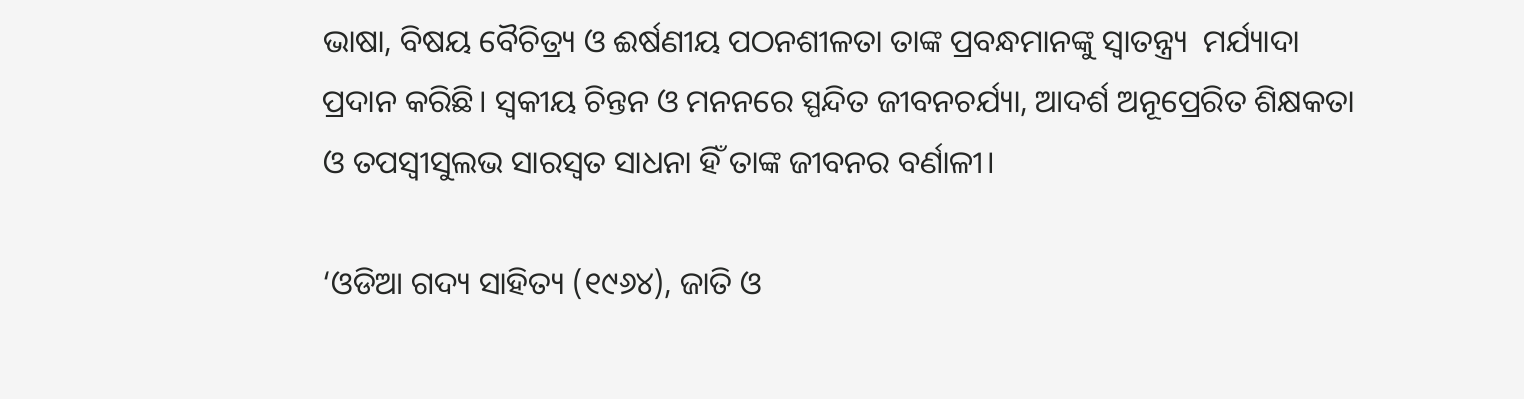ଭାଷା, ବିଷୟ ବୈଚିତ୍ର୍ୟ ଓ ଈର୍ଷଣୀୟ ପଠନଶୀଳତା ତାଙ୍କ ପ୍ରବନ୍ଧମାନଙ୍କୁ ସ୍ଵାତନ୍ତ୍ର୍ୟ  ମର୍ଯ୍ୟାଦା ପ୍ରଦାନ କରିଛି। ସ୍ଵକୀୟ ଚିନ୍ତନ ଓ ମନନରେ ସ୍ପନ୍ଦିତ ଜୀବନଚର୍ଯ୍ୟା, ଆଦର୍ଶ ଅନୂପ୍ରେରିତ ଶିକ୍ଷକତା ଓ ତପସ୍ଵୀସୁଲଭ ସାରସ୍ଵତ ସାଧନା ହିଁ ତାଙ୍କ ଜୀବନର ବର୍ଣାଳୀ।

‘ଓଡିଆ ଗଦ୍ୟ ସାହିତ୍ୟ (୧୯୬୪), ଜାତି ଓ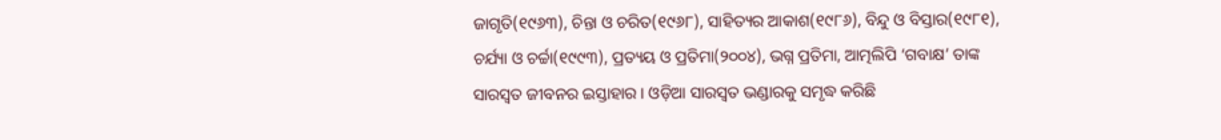ଜାଗୃତି(୧୯୬୩), ଚିନ୍ତା ଓ ଚରିତ(୧୯୬୮), ସାହିତ୍ୟର ଆକାଶ(୧୯୮୬), ବିନ୍ଦୁ ଓ ବିସ୍ତାର(୧୯୮୧), ଚର୍ଯ୍ୟା ଓ ଚର୍ଚ୍ଚା(୧୯୯୩), ପ୍ରତ୍ୟୟ ଓ ପ୍ରତିମା(୨୦୦୪), ଭଗ୍ନ ପ୍ରତିମା, ଆତ୍ମଲିପି ‘ଗବାକ୍ଷ’ ତାଙ୍କ ସାରସ୍ଵତ ଜୀବନର ଇସ୍ତାହାର । ଓଡ଼ିଆ ସାରସ୍ଵତ ଭଣ୍ଡାରକୁ ସମୃଦ୍ଧ କରିଛି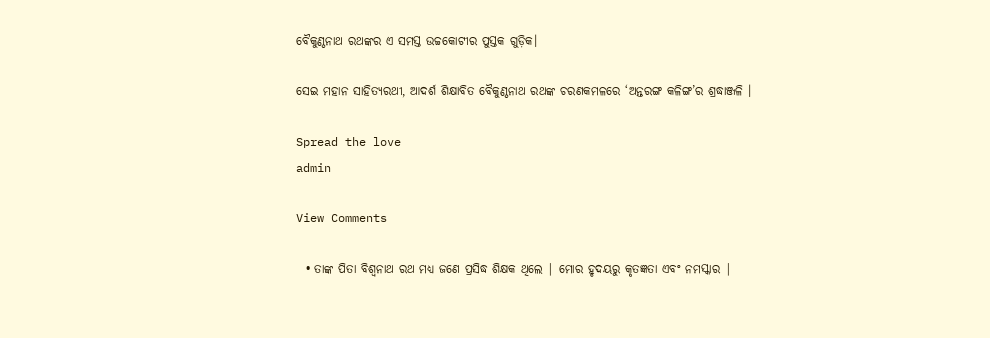ବୈକୁଣ୍ଠନାଥ ରଥଙ୍କର ଏ ସମସ୍ତ ଉଚ୍ଚକୋଟୀର ପୁସ୍ତକ ଗୁଡ଼ିକ।

ସେଇ ମହାନ ସାହିତ୍ୟରଥୀ, ଆଦର୍ଶ ଶିକ୍ଷାବିତ ବୈକୁଣ୍ଠନାଥ ରଥଙ୍କ ଚରଣକମଳରେ ‘ଅନ୍ତରଙ୍ଗ କଳିଙ୍ଗ’ର ଶ୍ରଦ୍ଧାଞ୍ଜଳି ।

Spread the love
admin

View Comments

  • ତାଙ୍କ ପିତା ବିଶ୍ୱନାଥ ରଥ ମଧ୍ୟ ଜଣେ ପ୍ରସିଦ୍ଧ ଶିକ୍ଷକ ଥିଲେ | ମୋର ହୃଦୟରୁ କୃତଜ୍ଞତା ଏବଂ ନମସ୍କାର |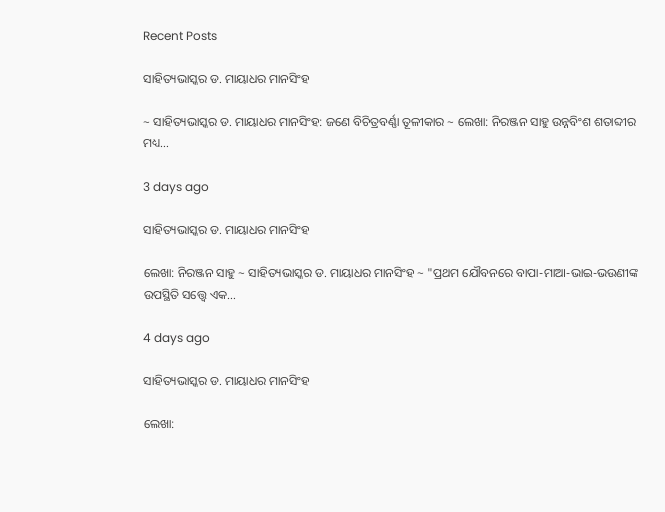Recent Posts

ସାହିତ୍ୟଭାସ୍କର ଡ. ମାୟାଧର ମାନସିଂହ

~ ସାହିତ୍ୟଭାସ୍କର ଡ. ମାୟାଧର ମାନସିଂହ: ଜଣେ ବିଚିତ୍ରବର୍ଣ୍ଣା ତୂଳୀକାର ~ ଲେଖା: ନିରଞ୍ଜନ ସାହୁ ଉନ୍ନବିଂଶ ଶତାବ୍ଦୀର ମଧ୍ୟ…

3 days ago

ସାହିତ୍ୟଭାସ୍କର ଡ. ମାୟାଧର ମାନସିଂହ

ଲେଖା: ନିରଞ୍ଜନ ସାହୁ ~ ସାହିତ୍ୟଭାସ୍କର ଡ. ମାୟାଧର ମାନସିଂହ ~ "ପ୍ରଥମ ଯୌବନରେ ବାପା-ମାଆ-ଭାଇ-ଭଉଣୀଙ୍କ ଉପସ୍ଥିତି ସତ୍ତ୍ୱେ ଏକ…

4 days ago

ସାହିତ୍ୟଭାସ୍କର ଡ. ମାୟାଧର ମାନସିଂହ

ଲେଖା: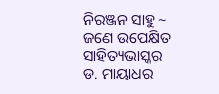ନିରଞ୍ଜନ ସାହୁ ~ ଜଣେ ଉପେକ୍ଷିତ ସାହିତ୍ୟଭାସ୍କର ଡ. ମାୟାଧର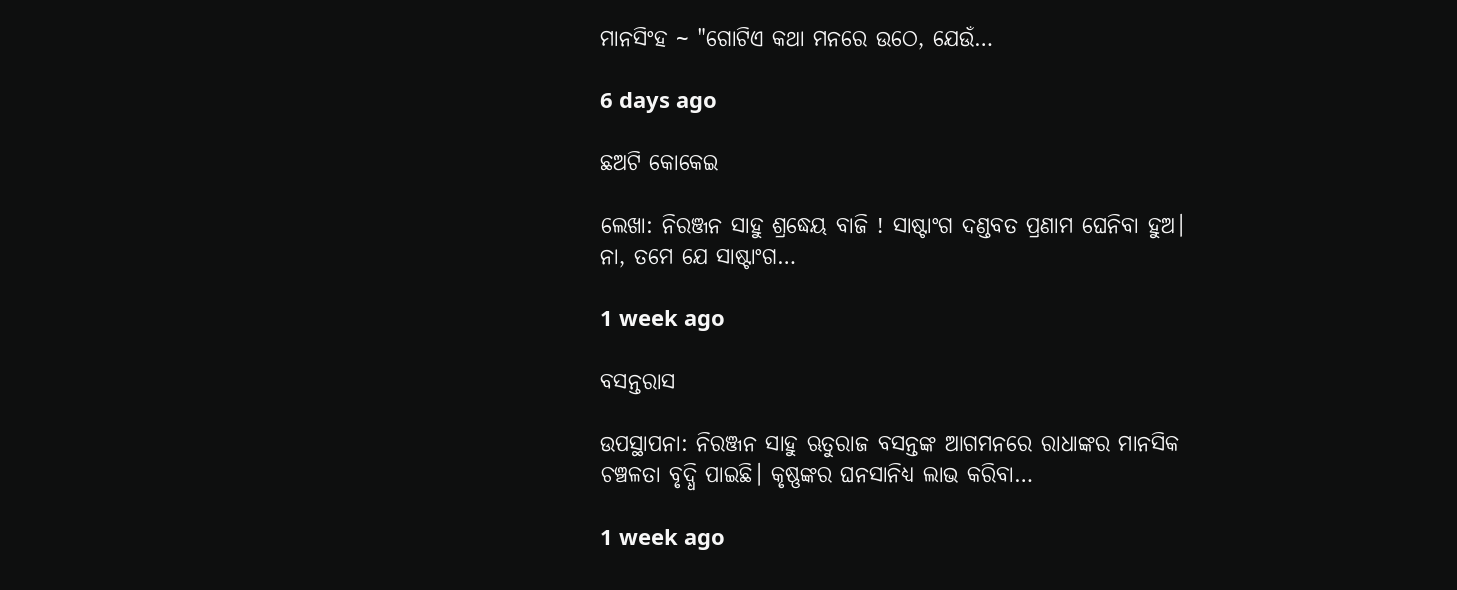ମାନସିଂହ ~ "ଗୋଟିଏ କଥା ମନରେ ଉଠେ, ଯେଉଁ…

6 days ago

ଛଅଟି କୋକେଇ

ଲେଖା: ନିରଞ୍ଜନ ସାହୁ ଶ୍ରଦ୍ଧେୟ ବାଜି ! ସାଷ୍ଟାଂଗ ଦଣ୍ଡବତ ପ୍ରଣାମ ଘେନିବା ହୁଅ। ନା, ତମେ ଯେ ସାଷ୍ଟାଂଗ…

1 week ago

ବସନ୍ତରାସ

ଉପସ୍ଥାପନା: ନିରଞ୍ଜନ ସାହୁ ଋତୁରାଜ ବସନ୍ତଙ୍କ ଆଗମନରେ ରାଧାଙ୍କର ମାନସିକ ଚଞ୍ଚଳତା ବୃଦ୍ଧି ପାଇଛି। କୃଷ୍ଣଙ୍କର ଘନସାନିଧ୍ୟ ଲାଭ କରିବା…

1 week ago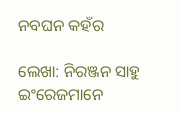ନବଘନ କହଁର

ଲେଖା: ନିରଞ୍ଜନ ସାହୁ ଇଂରେଜମାନେ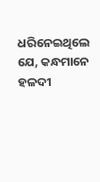ଧରିନେଇଥିଲେ ଯେ, କନ୍ଧମାନେ ହଳଦୀ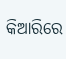କିଆରିରେ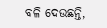ବଳି ଦେଉଛନ୍ତି,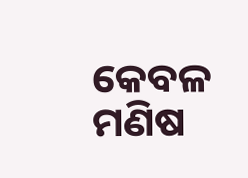କେବଳ ମଣିଷ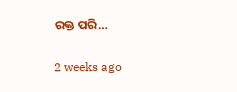ରକ୍ତ ପରି…

2 weeks ago